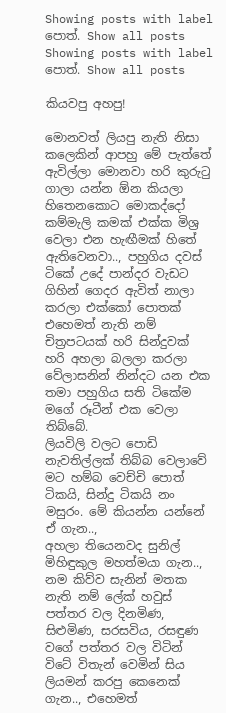Showing posts with label පොත්. Show all posts
Showing posts with label පොත්. Show all posts

කියවපු අහපු!

මොනවත් ලියපු නැති නිසා කලෙකින් ආපහු මේ පැත්තේ ඇවිල්ලා මොනවා හරි කුරුටු ගාලා යන්න ඕන කියලා හිතෙනකොට මොකද්දෝ කම්මැලි කමක් එක්ක මිශ්‍ර වෙලා එන හැඟීමක් හිතේ ඇතිවෙනවා.., පහුගිය දවස් ටිකේ උදේ පාන්දර වැඩට ගිහින් ගෙදර ඇවිත් නාලා කරලා එක්කෝ පොතක් එහෙමත් නැති නම් චිත්‍රපටයක් හරි සින්දුවක් හරි අහලා බලලා කරලා වේලාසනින් නින්දට යන එක තමා පහුගිය සති ටිකේම මගේ රූටීන් එක වෙලා තිබ්බේ.
ලියවිලි වලට පොඩි නැවතිල්ලක් තිබ්බ වෙලාවේ මට හම්බ වෙච්චි පොත් ටිකයි, සින්දු ටිකයි නං මසුරං. මේ කියන්න යන්නේ ඒ ගැන..,
අහලා තියෙනවද සුනිල් මිහිඳුකුල මහත්මයා ගැන.., නම කිව්ව සැනින් මතක නැති නම් ලේක් හවුස් පත්තර වල දිනමිණ, සිළුමිණ, සරසවිය, රසඳුණ වගේ පත්තර වල විටින් විටේ විතැන් වෙමින් සිය ලියමන් කරපු කෙනෙක් ගැන.., එහෙමත්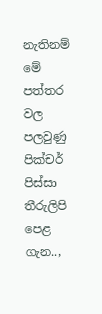නැතිනම් මේ පත්තර වල පලවුණු පික්චර් පිස්සා තීරුලිපි පෙළ ගැන..,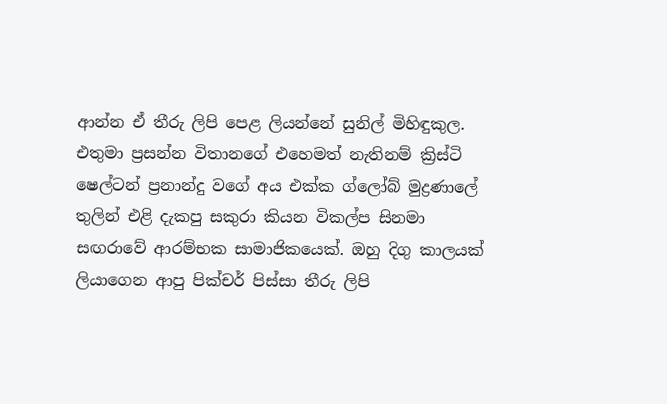ආන්න ඒ තීරු ලිපි පෙළ ලියන්නේ සුනිල් මිහිඳුකුල. එතුමා ප්‍රසන්න විතානගේ එහෙමත් නැතිනම් ක්‍රිස්ටි ෂෙල්ටන් ප්‍රනාන්දු වගේ අය එක්ක ග්ලෝබ් මුද්‍රණාලේ තුලින් එළි දැකපු සකුරා කියන විකල්ප සිනමා සඟරාවේ ආරම්භක සාමාජිකයෙක්. ඔහු දිගු කාලයක් ලියාගෙන ආපු පික්චර් පිස්සා තීරු ලිපි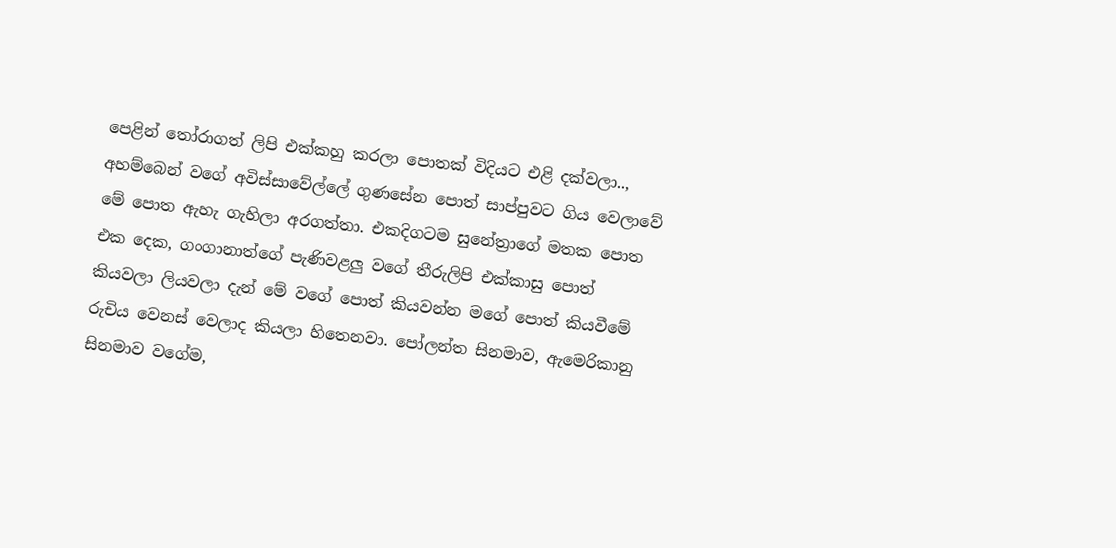පෙළින් තෝරාගත් ලිපි එක්කහු කරලා පොතක් විදියට එළි දක්වලා.., අහම්බෙන් වගේ අවිස්සාවේල්ලේ ගුණසේන පොත් සාප්පුවට ගිය වෙලාවේ මේ පොත ඇහැ ගැහිලා අරගත්තා. එකදිගටම සුනේත්‍රාගේ මතක පොත එක දෙක, ගංගානාත්ගේ පැණිවළලු වගේ තීරුලිපි එක්කාසු පොත් කියවලා ලියවලා දැන් මේ වගේ පොත් කියවන්න මගේ පොත් කියවීමේ රුචිය වෙනස් වෙලාද කියලා හිතෙනවා. පෝලන්ත සිනමාව, ඇමෙරිකානු සිනමාව වගේම,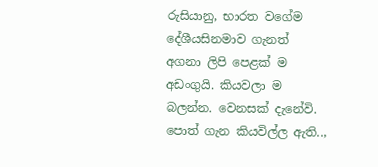රුසියානු, භාරත වගේම දේශීයසිනමාව ගැනත් අගනා ලිපි පෙළක් ම අඩංගුයි. කියවලා ම බලන්න. වෙනසක් දැනේවි.
පොත් ගැන කියවිල්ල ඇති..,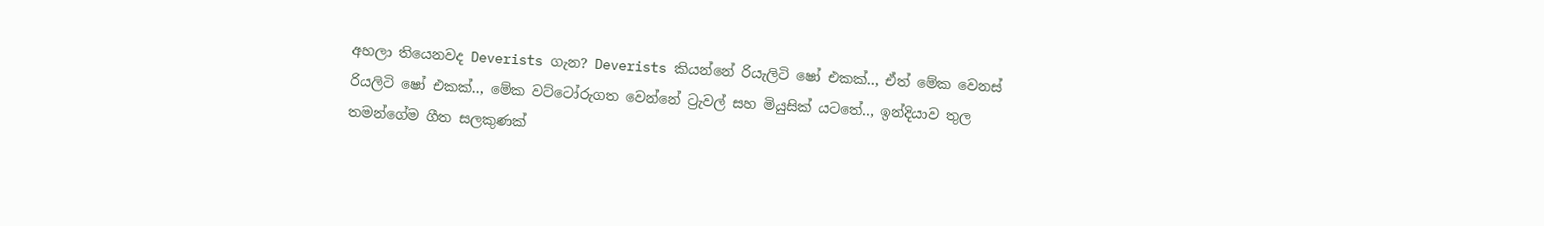අහලා තියෙනවද Deverists ගැන? Deverists කියන්නේ රියැලිටි ෂෝ එකක්.., ඒත් මේක වෙනස් රියලිටි ෂෝ එකක්.., මේක වට්ටෝරුගත වෙන්නේ ට්‍රැවල් සහ මියුසික් යටතේ.., ඉන්දියාව තුල තමන්ගේම ගීත සලකුණක්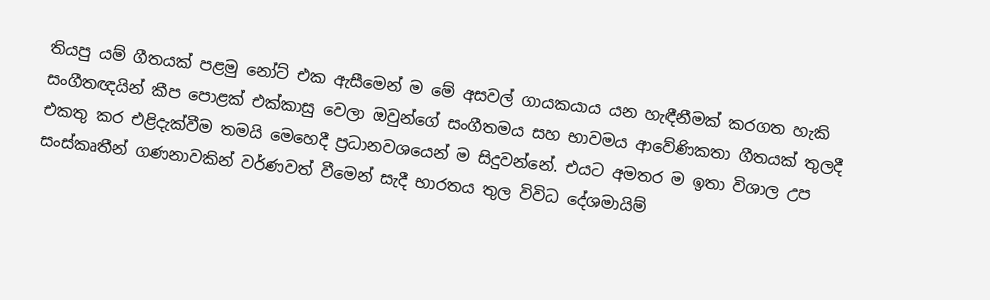තියපු යම් ගීතයක් පළමු නෝට් එක ඇසීමෙන් ම මේ අසවල් ගායකයාය යන හැඳීනීමක් කරගත හැකි සංගීතඥයින් කීප පොළක් එක්කාසු වෙලා ඔවුන්ගේ සංගීතමය සහ භාවමය ආවේණිකතා ගීතයක් තුලදී එකතු කර එළිදැක්වීම තමයි මෙහෙදී ප්‍රධානවශයෙන් ම සිදුවන්නේ. එයට අමතර ම ඉතා විශාල උප සංස්කෘතීන් ගණනාවකින් වර්ණවත් වීමෙන් සැදී භාරතය තුල විවිධ දේශමායිම්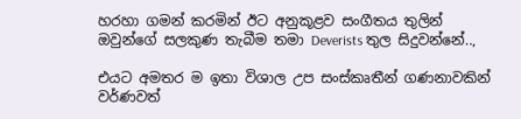හරහා ගමන් කරමින් ඊට අනුකූළව සංගීතය තුලින් ඔවුන්ගේ සලකුණ තැබීම තමා Deverists තුල සිදුවන්නේ..,

එයට අමතර ම ඉතා විශාල උප සංස්කෘතීන් ගණනාවකින් වර්ණවත්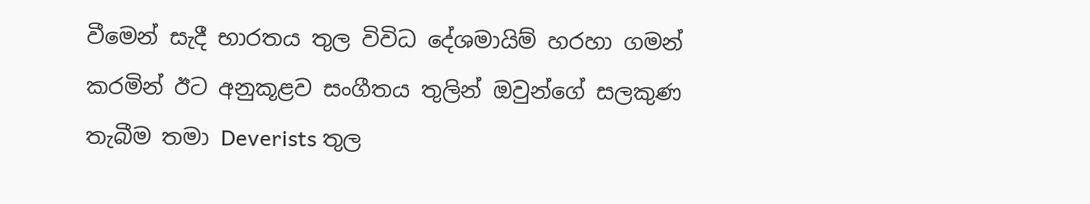වීමෙන් සැදී භාරතය තුල විවිධ දේශමායිම් හරහා ගමන් කරමින් ඊට අනුකූළව සංගීතය තුලින් ඔවුන්ගේ සලකුණ තැබීම තමා Deverists තුල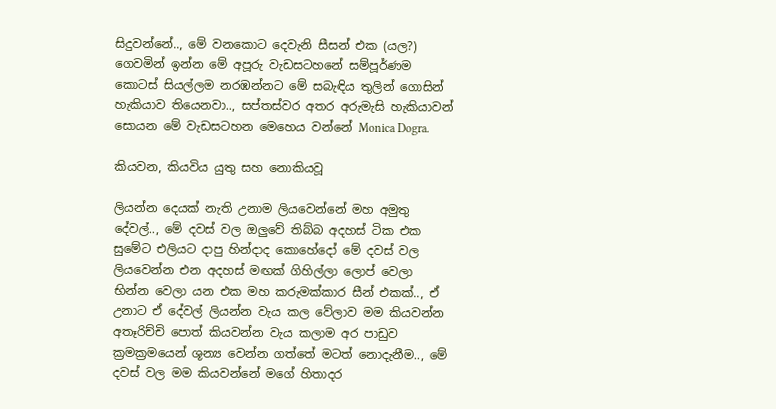සිදුවන්නේ.., මේ වනකොට දෙවැනි සීසන් එක (යල?) ගෙවමින් ඉන්න මේ අපූරු වැඩසටහනේ සම්පූර්ණම කොටස් සියල්ලම නරඹන්නට මේ සබැඳිය තුලින් ගොසින් හැකියාව තියෙනවා.., සප්තස්වර අතර අරුමැසි හැකියාවන් සොයන මේ වැඩසටහන මෙහෙය වන්නේ Monica Dogra.

කියවන, කියවිය යුතු සහ නොකියවූ

ලියන්න දෙයක් නැති උනාම ලියවෙන්නේ මහ අමුතු දේවල්.., මේ දවස් වල ඔලුවේ තිබ්බ අදහස් ටික එක සුමේට එලියට දාපු හින්දාද කොහේදෝ මේ දවස් වල ලියවෙන්න එන අදහස් මඟක් ගිහිල්ලා ලොප් වෙලා භින්න වෙලා යන එක මහ කරුමක්කාර සීන් එකක්.., ඒ උනාට ඒ දේවල් ලියන්න වැය කල වේලාව මම කියවන්න අතෑරිච්චි පොත් කියවන්න වැය කලාම අර පාඩුව ක්‍රමක්‍රමයෙන් ශූන්‍ය වෙන්න ගත්තේ මටත් නොදැනීම.., මේ දවස් වල මම කියවන්නේ මගේ හිතාදර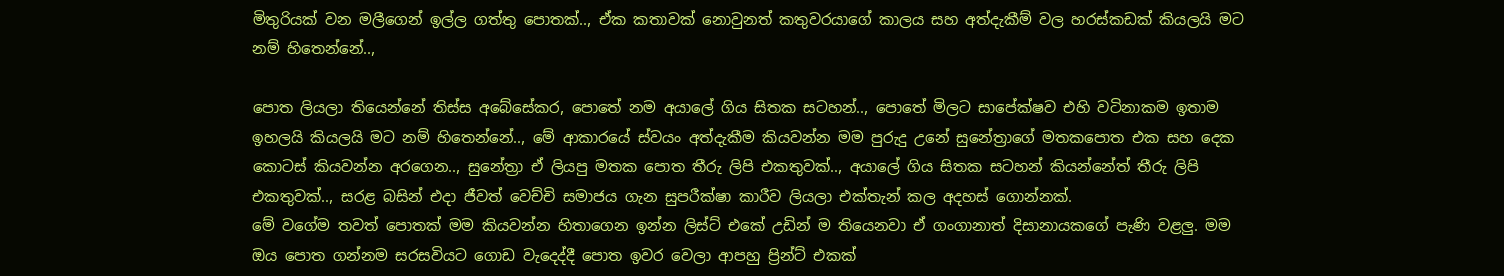මිතුරියක් වන මලීගෙන් ඉල්ල ගත්තු පොතක්.., ඒක කතාවක් නොවුනත් කතුවරයාගේ කාලය සහ අත්දැකීම් වල හරස්කඩක් කියලයි මට නම් හිතෙන්නේ..,

පොත ලියලා තියෙන්නේ තිස්ස අබේසේකර, පොතේ නම අයාලේ ගිය සිතක සටහන්.., පොතේ මිලට සාපේක්ෂව එහි වටිනාකම ඉතාම ඉහලයි කියලයි මට නම් හිතෙන්නේ.., මේ ආකාරයේ ස්වයං අත්දැකීම කියවන්න මම පුරුදු උනේ සුනේත්‍රාගේ මතකපොත එක සහ දෙක කොටස් කියවන්න අරගෙන.., සුනේත්‍රා ඒ ලියපු මතක පොත තීරු ලිපි එකතුවක්.., අයාලේ ගිය සිතක සටහන් කියන්නේත් තීරු ලිපි එකතුවක්.., සරළ බසින් එදා ජීවත් වෙච්චි සමාජය ගැන සුපරීක්ෂා කාරීව ලියලා එක්තැන් කල අදහස් ගොන්නක්.
මේ වගේම තවත් පොතක් මම කියවන්න හිතාගෙන ඉන්න ලිස්ට් එකේ උඩින් ම තියෙනවා ඒ ගංගානාත් දිසානායකගේ පැණි වළලු. මම ඔය පොත ගන්නම සරසවියට ගොඩ වැදෙද්දී පොත ඉවර වෙලා ආපහු ප්‍රින්ට් එකක්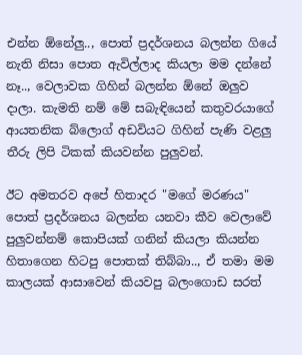එන්න ඕනේලු.., පොත් ප්‍රදර්ශනය බලන්න ගියේ නැති නිසා පොත ඇවිල්ලාද කියලා මම දන්නේ නෑ.., වෙලාවක ගිහින් බලන්න ඕනේ ඔලුව දාලා. කැමති නම් මේ සබැඳියෙන් කතුවරයාගේ ආයතනික බ්ලොග් අඩවියට ගිහින් පැණි වළලු තීරු ලිපි ටිකක් කියවන්න පුලුවන්.

ඊට අමතරව අපේ හිතාදර "මගේ මරණය" පොත් ප්‍රදර්ශනය බලන්න යනවා කීව වෙලාවේ පුලුවන්නම් කොපියක් ගනින් කියලා කියන්න හිතාගෙන හිටපු පොතක් තිබ්බා.., ඒ තමා මම කාලයක් ආසාවෙන් කියවපු බලංගොඩ සරත්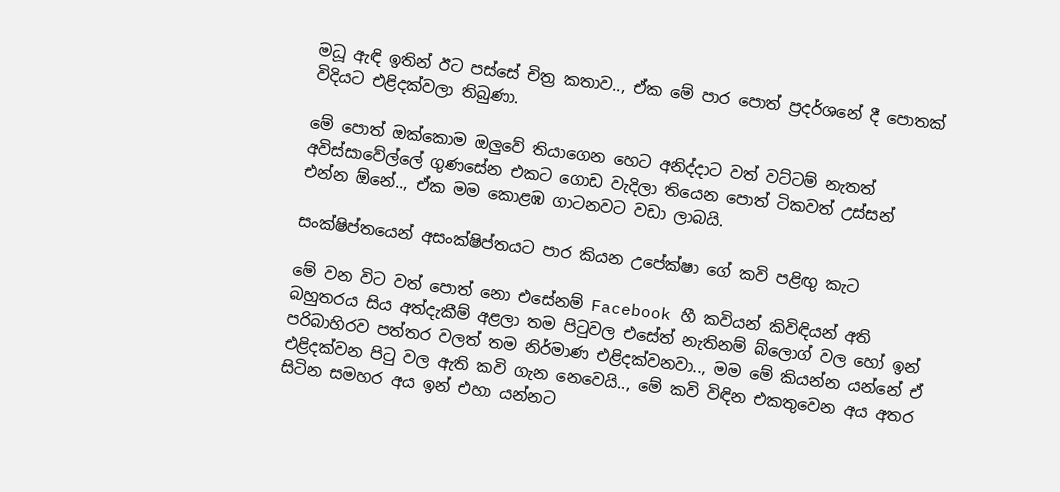මධූ ඇඳි ඉතින් ඊට පස්සේ චිත්‍ර කතාව.., ඒක මේ පාර පොත් ප්‍රදර්ශනේ දී පොතක් විදියට එළිදක්වලා තිබුණා.

මේ පොත් ඔක්කොම ඔලුවේ තියාගෙන හෙට අනිද්දාට වත් වට්ටම් නැතත් අවිස්සාවේල්ලේ ගුණසේන එකට ගොඩ වැදිලා තියෙන පොත් ටිකවත් උස්සන් එන්න ඕනේ.., ඒක මම කොළඹ ගාටනවට වඩා ලාබයි.

සංක්ෂිප්තයෙන් අසංක්ෂිප්තයට පාර කියන උපේක්ෂා ගේ කවි පළිඟු කැට

මේ වන විට වත් පොත් නො එසේනම් Facebook හී කවියන් කිවිඳියන් අති බහුතරය සිය අත්දැකීම් අළලා තම පිටුවල එසේත් නැතිනම් බ්ලොග් වල හෝ ඉන් පරිබාහිරව පත්තර වලත් තම නිර්මාණ එළිදක්වනවා.., මම මේ කියන්න යන්නේ ඒ එළිදක්වන පිටු වල ඇති කවි ගැන නෙවෙයි.., මේ කවි විඳින එකතුවෙන අය අතර සිටින සමහර අය ඉන් එහා යන්නට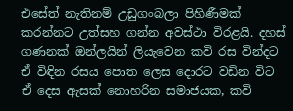එසේත් නැතිනම් උඩුගංබලා පිහිණීමක් කරන්නට උත්සහ ගන්න අවස්ථා විරළයි. දහස් ගණනක් ඔන්ලයින් ලියැවෙන කවි රස වින්දට ඒ විඳින රසය පොත ලෙස දොරට වඩින විට ඒ දෙස ඇසක් නොහරින සමාජයක, කවි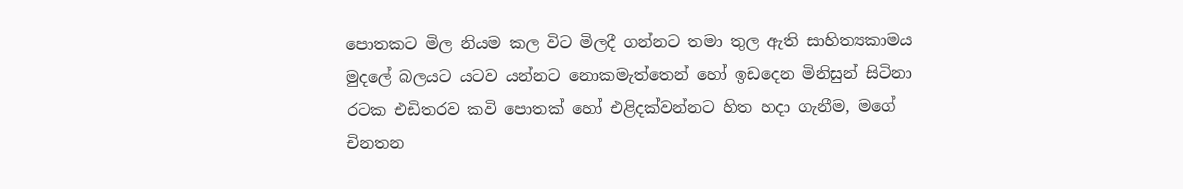පොතකට මිල නියම කල විට මිලදී ගන්නට තමා තුල ඇති සාහිත්‍යකාමය මුදලේ බලයට යටව යන්නට නොකමැත්තෙන් හෝ ඉඩදෙන මිනිසුන් සිටිනා රටක එඩිතරව කවි පොතක් හෝ එළිදක්වන්නට හිත හදා ගැනීම, මගේ චිනතන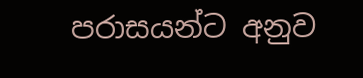පරාසයන්ට අනුව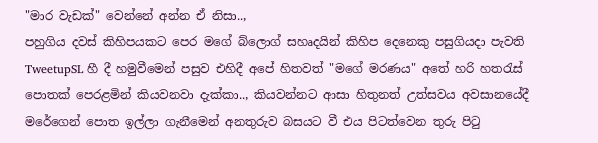"මාර වැඩක්" වෙන්නේ අන්න ඒ නිසා..,
පහුගිය දවස් කිහිපයකට පෙර මගේ බ්ලොග් සහෘදයින් කිහිප දෙනෙකු පසුගියදා පැවති TweetupSL හී දී හමුවීමෙන් පසුව එහිදී අපේ හිතවත් "මගේ මරණය" අතේ හරි හතරැස් පොතක් පෙරළමින් කියවනවා දැක්කා.., කියවන්නට ආසා හිතුනත් උත්සවය අවසානයේදී මරේගෙන් පොත ඉල්ලා ගැනීමෙන් අනතුරුව බසයට වී එය පිටත්වෙන තුරු පිටු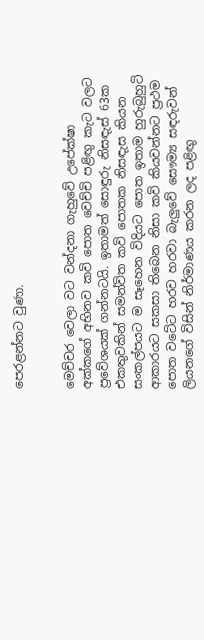පෙරළන්නට වුණා.


මෙච්චර වෙලා වට වන්දනා ගැහුවේ උපේක්ෂා අක්කගේ අභිනව කවි පොත වෙච්චි පළිඟු කැට වලට ප්‍රවේශයක් ගන්නටයි. ඉතාමත් සොඳුරු නිසඳැස් 63ක එකතුවකින් සමන්විත කවි පොතක නිසඳැස කියන සංකල්පයට ම සෑහෙන විදියට පොත ඉතාම හුරුබුහුටි ආකාරයට සකසා තිබෙන නිසා කවි කියවන්නට ප්‍රථම පොත වටේට හරව හරවා බැලුවේ සෞම්‍ය සඳරුවන් ලියනගේ විසින් නිර්මාණය කරන ලද පළිඟු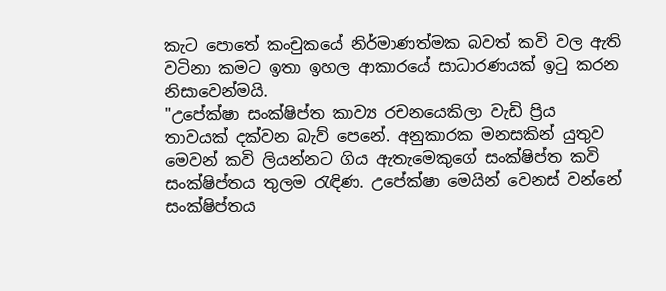කැට පොතේ කංචුකයේ නිර්මාණත්මක බවත් කවි වල ඇති වටිනා කමට ඉතා ඉහල ආකාරයේ සාධාරණයක් ඉටු කරන නිසාවෙන්මයි.
"උපේක්ෂා සංක්ෂිප්ත කාව්‍ය රචනයෙකිලා වැඩි ප්‍රිය තාවයක් දක්වන බැව් පෙනේ. අනුකාරක මනසකින් යුතුව මෙවන් කවි ලියන්නට ගිය ඇතැමෙකුගේ සංක්ෂිප්ත කවි සංක්ෂිප්තය තුලම රැඳිණ. උපේක්ෂා මෙයින් වෙනස් වන්නේ සංක්ෂිප්තය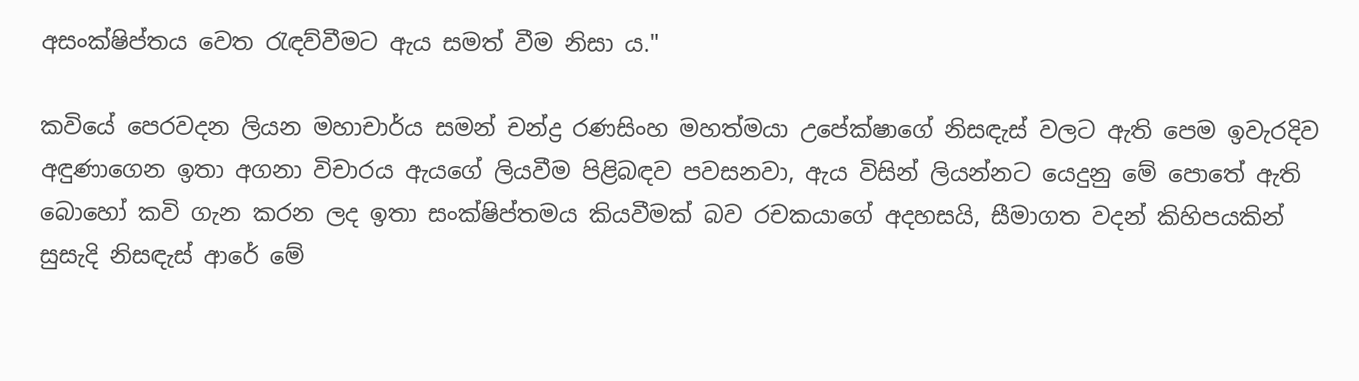අසංක්ෂිප්තය වෙත රැඳව්වීමට ඇය සමත් වීම නිසා ය."

කවියේ පෙරවදන ලියන මහාචාර්ය සමන් චන්ද්‍ර රණසිංහ මහත්මයා උපේක්ෂාගේ නිසඳැස් වලට ඇති පෙම ඉවැරදිව අඳුණාගෙන ඉතා අගනා විචාරය ඇයගේ ලියවීම පිළිබඳව පවසනවා, ඇය විසින් ලියන්නට යෙදුනු මේ පොතේ ඇති බොහෝ කවි ගැන කරන ලද ඉතා සංක්ෂිප්තමය කියවීමක් බව රචකයාගේ අදහසයි, සීමාගත වදන් කිහිපයකින් සුසැදි නිසඳැස් ආරේ මේ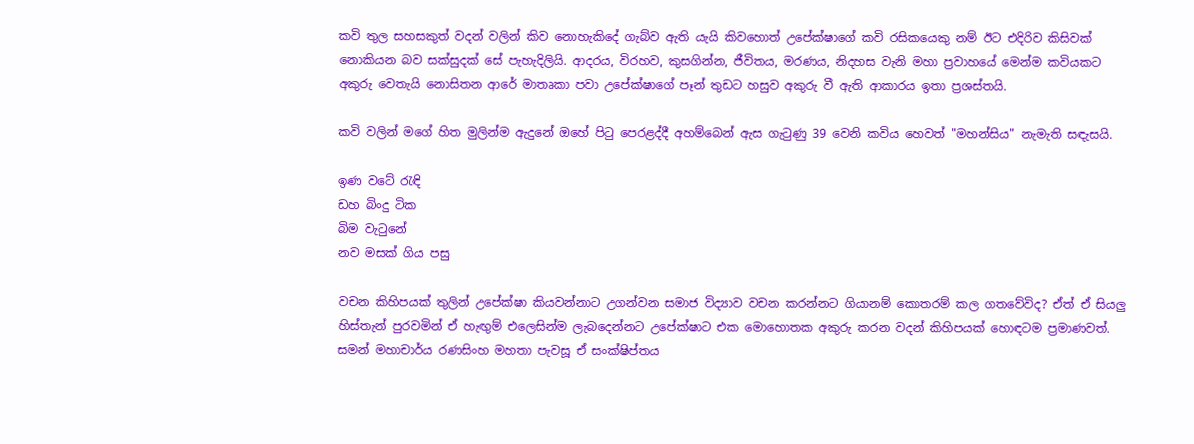කවි තුල සහසකුත් වදන් වලින් කිව නොහැකිදේ ගැබ්ව ඇති යැයි කිවහොත් උපේක්ෂාගේ කවි රසිකයෙකු නම් ඊට එදිරිව කිසිවක් නොකියන බව සක්සුදක් සේ පැහැදිලියි. ආදරය, විරහව, කුසගින්න, ජීවිතය, මරණය, නිදහස වැනි මහා ප්‍රවාහයේ මෙන්ම කවියකට අකුරු වෙතැයි නොසිතන ආරේ මාතෘකා පවා උපේක්ෂාගේ පෑන් තුඩට හසුව අකුරු වී ඇති ආකාරය ඉතා ප්‍රශස්තයි.

කවි වලින් මගේ හිත මුලින්ම ඇදුනේ ඔහේ පිටු පෙරළද්දී අහම්බෙන් ඇස ගැටුණු 39 වෙනි කවිය හෙවත් "මහන්සිය" නැමැති සඳැසයි.

ඉණ වටේ රැඳි
ඩහ බිංදු ටික
බිම වැටුනේ
නව මසක් ගිය පසු

වචන කිහිපයක් තුලින් උපේක්ෂා කියවන්නාට උගන්වන සමාජ විද්‍යාව වචන කරන්නට ගියානම් කොතරම් කල ගතවේවිද? ඒත් ඒ සියලු හිස්තැන් පුරවමින් ඒ හැඟුම් එලෙසින්ම ලැබදෙන්නට උපේක්ෂාට එක මොහොතක අකුරු කරන වදන් කිහිපයක් හොඳටම ප්‍රමාණවත්. සමන් මහාචාර්ය රණසිංහ මහතා පැවසූ ඒ සංක්ෂිප්තය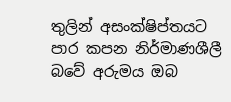තුලින් අසංක්ෂිප්තයට පාර කපන නිර්මාණශීලී බවේ අරුමය ඔබ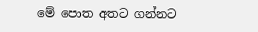මේ පොත අතට ගන්නට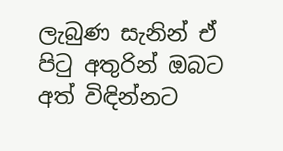ලැබුණ සැනින් ඒ පිටු අතුරින් ඔබට අත් විඳින්නට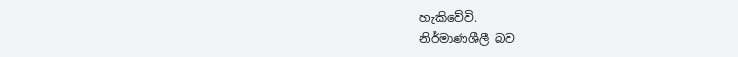හැකිවේවි.
නිර්මාණශීලී බව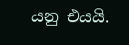යනු එයයි.